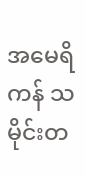အမေရိကန် သမိုင်းတ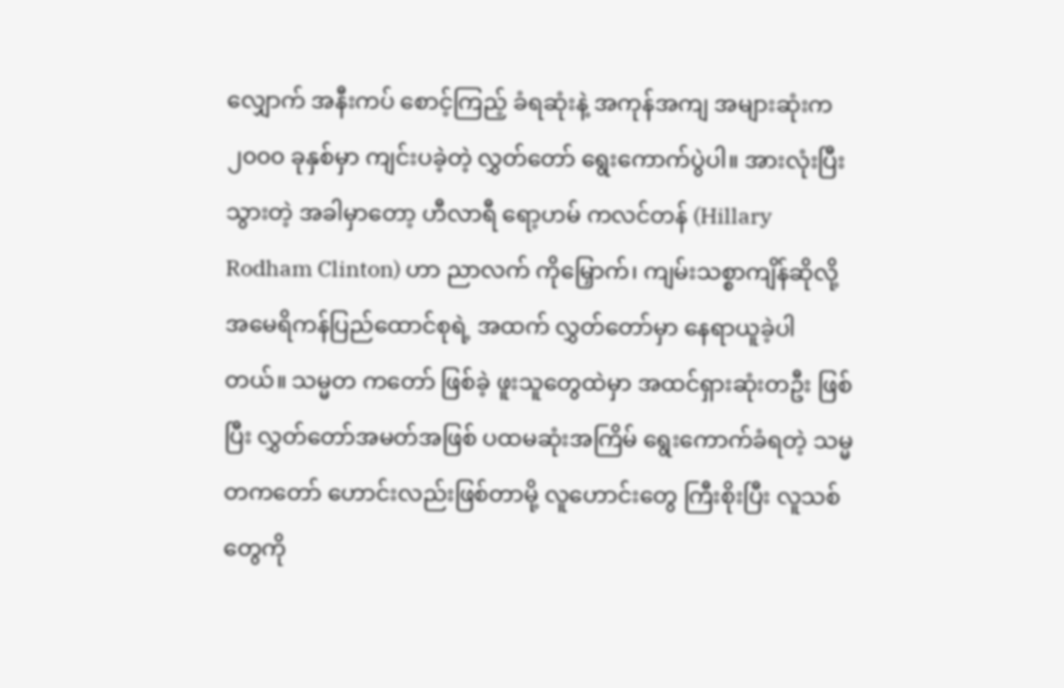လျှောက် အနီးကပ် စောင့်ကြည့် ခံရဆုံးနဲ့ အကုန်အကျ အများဆုံးက၂၀၀၀ ခုနှစ်မှာ ကျင်းပခဲ့တဲ့ လွှတ်တော် ရွေးကောက်ပွဲပါ။ အားလုံးပြီးသွားတဲ့ အခါမှာတော့ ဟီလာရီ ရော့ဟမ် ကလင်တန် (Hillary Rodham Clinton) ဟာ ညာလက် ကိုမြှောက်၊ ကျမ်းသစ္စာကျိန်ဆိုလို့ အမေရိကန်ပြည်ထောင်စုရဲ့ အထက် လွှတ်တော်မှာ နေရာယူခဲ့ပါတယ်။ သမ္မတ ကတော် ဖြစ်ခဲ့ ဖူးသူတွေထဲမှာ အထင်ရှားဆုံးတဦး ဖြစ်ပြီး လွှတ်တော်အမတ်အဖြစ် ပထမဆုံးအကြိမ် ရွေးကောက်ခံရတဲ့ သမ္မတကတော် ဟောင်းလည်းဖြစ်တာမို့ လူဟောင်းတွေ ကြီးစိုးပြီး လူသစ်တွေကို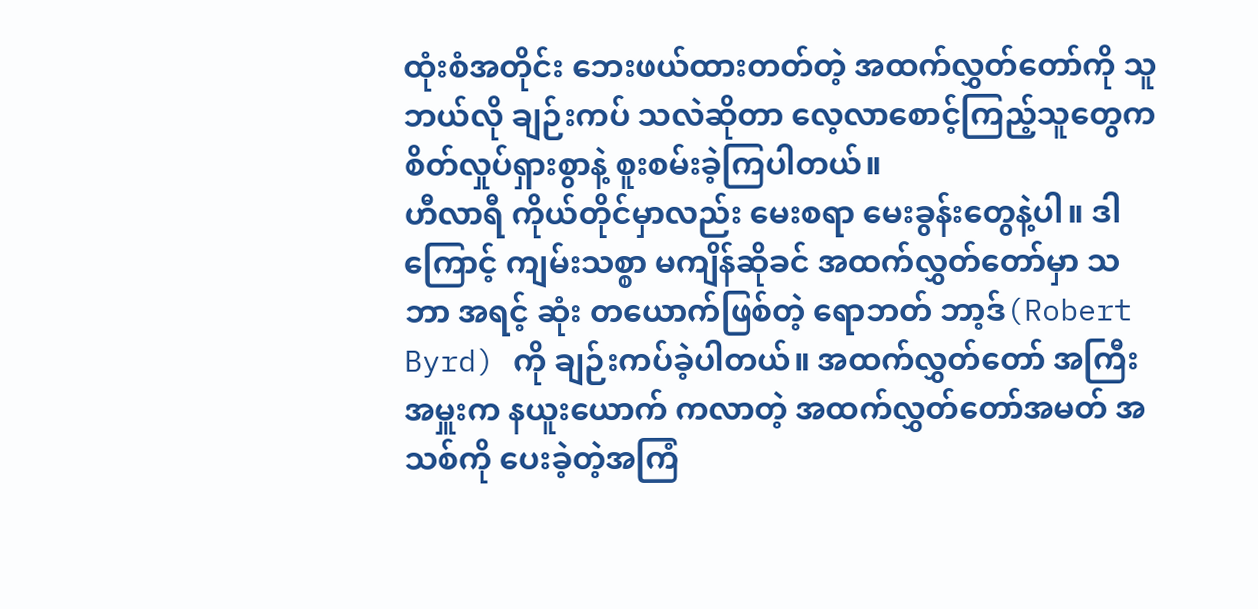ထုံးစံအတိုင်း ဘေးဖယ်ထားတတ်တဲ့ အထက်လွှတ်တော်ကို သူ ဘယ်လို ချဉ်းကပ် သလဲဆိုတာ လေ့လာစောင့်ကြည့်သူတွေက စိတ်လှုပ်ရှားစွာနဲ့ စူးစမ်းခဲ့ကြပါတယ်။
ဟီလာရီ ကိုယ်တိုင်မှာလည်း မေးစရာ မေးခွန်းတွေနဲ့ပါ။ ဒါကြောင့် ကျမ်းသစ္စာ မကျိန်ဆိုခင် အထက်လွှတ်တော်မှာ သဘာ အရင့် ဆုံး တယောက်ဖြစ်တဲ့ ရောဘတ် ဘာ့ဒ်(Robert Byrd) ကို ချဉ်းကပ်ခဲ့ပါတယ်။ အထက်လွှတ်တော် အကြီးအမှူးက နယူးယောက် ကလာတဲ့ အထက်လွှတ်တော်အမတ် အသစ်ကို ပေးခဲ့တဲ့အကြံ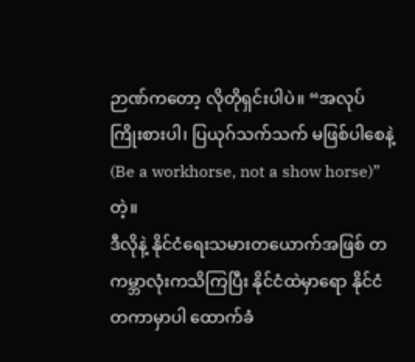ဉာဏ်ကတော့ လိုတိုရှင်းပါပဲ။ “အလုပ်ကြိုးစားပါ၊ ပြယုဂ်သက်သက် မဖြစ်ပါစေနဲ့ (Be a workhorse, not a show horse)”တဲ့။
ဒီလိုနဲ့ နိုင်ငံရေးသမားတယောက်အဖြစ် တကမ္ဘာလုံးကသိကြပြီး နိုင်ငံထဲမှာရော နိုင်ငံတကာမှာပါ ထောက်ခံ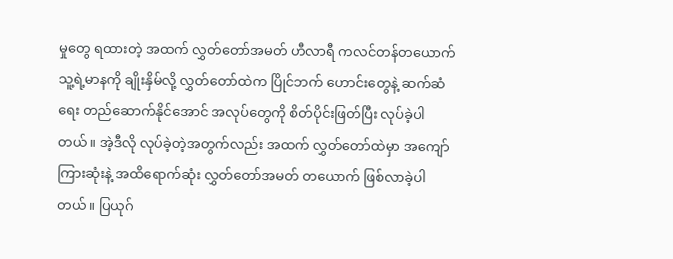မှုတွေ ရထားတဲ့ အထက် လွှတ်တော်အမတ် ဟီလာရီ ကလင်တန်တယောက် သူ့ရဲ့မာနကို ချိုးနှိမ်လို့ လွှတ်တော်ထဲက ပြိုင်ဘက် ဟောင်းတွေနဲ့ ဆက်ဆံရေး တည်ဆောက်နိုင်အောင် အလုပ်တွေကို စိတ်ပိုင်းဖြတ်ပြီး လုပ်ခဲ့ပါတယ်။ အဲ့ဒီလို လုပ်ခဲ့တဲ့အတွက်လည်း အထက် လွှတ်တော်ထဲမှာ အကျော်ကြားဆုံးနဲ့ အထိရောက်ဆုံး လွှတ်တော်အမတ် တယောက် ဖြစ်လာခဲ့ပါတယ်။ ပြယုဂ်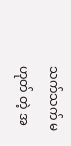သက်သက် မဟုတ် တဲ့ အ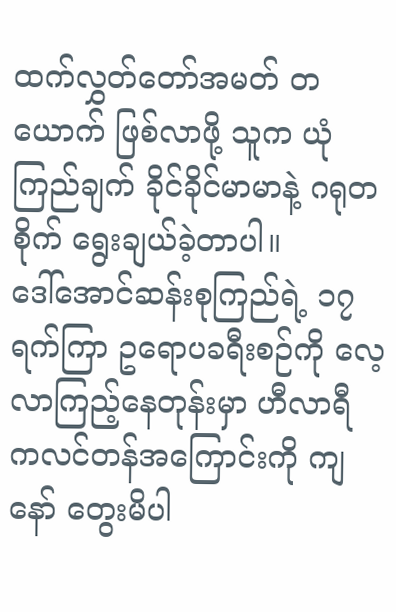ထက်လွှတ်တော်အမတ် တယောက် ဖြစ်လာဖို့ သူက ယုံကြည်ချက် ခိုင်ခိုင်မာမာနဲ့ ဂရုတစိုက် ရွေးချယ်ခဲ့တာပါ။
ဒေါ်အောင်ဆန်းစုကြည်ရဲ့ ၁၇ ရက်ကြာ ဥရောပခရီးစဉ်ကို လေ့လာကြည့်နေတုန်းမှာ ဟီလာရီ ကလင်တန်အကြောင်းကို ကျနော် တွေးမိပါ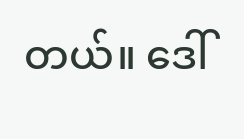တယ်။ ဒေါ်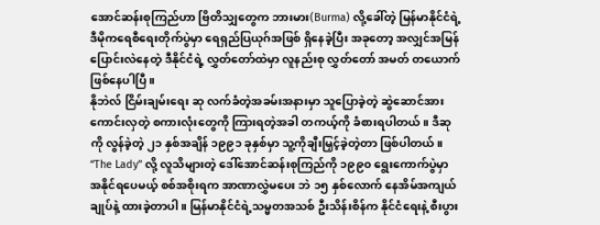အောင်ဆန်းစုကြည်ဟာ ဗြိတိသျှတွေက ဘားမား(Burma) လို့ခေါ်တဲ့ မြန်မာနိုင်ငံရဲ့ ဒီမိုကရေစီရေးတိုက်ပွဲမှာ ရေရှည်ပြယုဂ်အဖြစ် ရှိနေခဲ့ပြီး အခုတော့ အလျှင်အမြန်ပြောင်းလဲနေတဲ့ ဒီနိုင်ငံရဲ့ လွှတ်တော်ထဲမှာ လူနည်းစု လွှတ်တော် အမတ် တယောက် ဖြစ်နေပါပြီ။
နိုဘဲလ် ငြိမ်းချမ်းရေး ဆု လက်ခံတဲ့အခမ်းအနားမှာ သူပြောခဲ့တဲ့ ဆွဲဆောင်အားကောင်းလှတဲ့ စကားလုံးတွေကို ကြားရတဲ့အခါ တကယ့်ကို ခံစားရပါတယ်။ ဒီဆုကို လွန်ခဲ့တဲ့ ၂၁ နှစ်အချိန် ၁၉၉၁ ခုနှစ်မှာ သူ့ကိုချီးမြှင့်ခဲ့တဲ့တာ ဖြစ်ပါတယ်။
“The Lady” လို့ လူသိများတဲ့ ဒေါ်အောင်ဆန်းစုကြည်ကို ၁၉၉၀ ရွေးကောက်ပွဲမှာ အနိုင်ရပေမယ့် စစ်အစိုးရက အာဏာလွှဲမပေး ဘဲ ၁၅ နှစ်လောက် နေအိမ်အကျယ်ချုပ်နဲ့ ထားခဲ့တာပါ။ မြန်မာနိုင်ငံရဲ့သမ္မတအသစ် ဦးသိန်းစိန်က နိုင်ငံရေးနဲ့ စီးပွား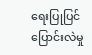ရေးပြုပြင်ပြောင်းလဲမှု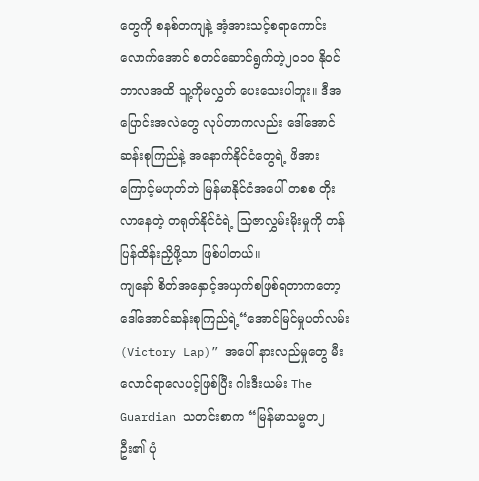တွေကို စနစ်တကျနဲ့ အံ့အားသင့်စရာကောင်းလောက်အောင် စတင်ဆောင်ရွက်တဲ့၂၀၁၀ နိုဝင်ဘာလအထိ သူ့ကိုမလွှတ် ပေးသေးပါဘူး။ ဒီအပြောင်းအလဲတွေ လုပ်တာကလည်း ဒေါ်အောင်ဆန်းစုကြည်နဲ့ အနောက်နိုင်ငံတွေရဲ့ ဖိအားကြောင့်မဟုတ်ဘဲ မြန်မာနိုင်ငံအပေါ် တစစ တိုးလာနေတဲ့ တရုတ်နိုင်ငံရဲ့ သြဇာလွှမ်းမိုးမှုကို တန်ပြန်ထိန်းညှိဖို့သာ ဖြစ်ပါတယ်။
ကျနော် စိတ်အနှောင့်အယှက်စဖြစ်ရတာကတော့ ဒေါ်အောင်ဆန်းစုကြည်ရဲ့“အောင်မြင်မှုပတ်လမ်း (Victory Lap)” အပေါ် နားလည်မှုတွေ မီးလောင်ရာလေပင့်ဖြစ်ပြီး ဂါးဒီးယမ်း The Guardian သတင်းစာက “မြန်မာသမ္မတ၂ ဦး၏ ပုံ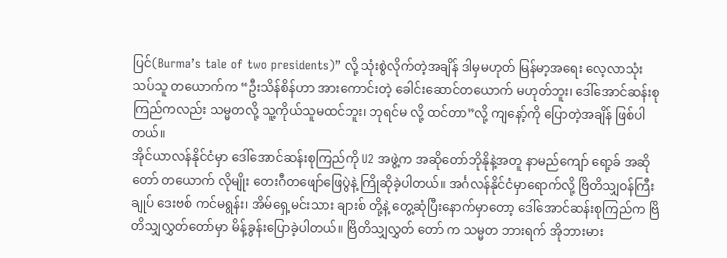ပြင်(Burma’s tale of two presidents)” လို့ သုံးစွဲလိုက်တဲ့အချိန် ဒါမှမဟုတ် မြန်မာ့အရေး လေ့လာသုံးသပ်သူ တယောက်က “ဦးသိန်စိန်ဟာ အားကောင်းတဲ့ ခေါင်းဆောင်တယောက် မဟုတ်ဘူး၊ ဒေါ်အောင်ဆန်းစုကြည်ကလည်း သမ္မတလို့ သူ့ကိုယ်သူမထင်ဘူး၊ ဘုရင်မ လို့ ထင်တာ”လို့ ကျနော့်ကို ပြောတဲ့အချိန် ဖြစ်ပါတယ်။
အိုင်ယာလန်နိုင်ငံမှာ ဒေါ်အောင်ဆန်းစုကြည်ကို U2 အဖွဲ့က အဆိုတော်ဘိုနိုနဲ့အတူ နာမည်ကျော် ရော့ခ် အဆိုတော် တယောက် လိုမျိုး တေးဂီတဖျော်ဖြေပွဲနဲ့ ကြိုဆိုခဲ့ပါတယ်။ အင်္ဂလန်နိုင်ငံမှာရောက်လို့ ဗြိတိသျှဝန်ကြီးချုပ် ဒေးဗစ် ကင်မရွန်း၊ အိမ်ရှေ့မင်းသား ချားစ် တို့နဲ့ တွေ့ဆုံပြီးနောက်မှာတော့ ဒေါ်အောင်ဆန်းစုကြည်က ဗြိတိသျှလွှတ်တော်မှာ မိန့်ခွန်းပြောခဲ့ပါတယ်။ ဗြိတိသျှလွှတ် တော် က သမ္မတ ဘားရက် အိုဘားမား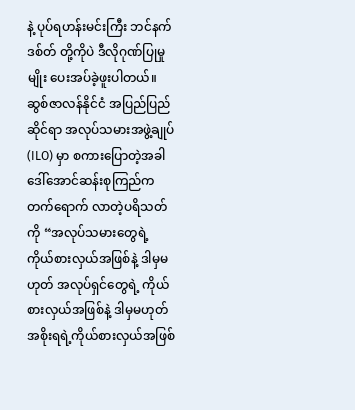နဲ့ ပုပ်ရဟန်းမင်းကြီး ဘင်နက်ဒစ်တ် တို့ကိုပဲ ဒီလိုဂုဏ်ပြုမှုမျိုး ပေးအပ်ခဲ့ဖူးပါတယ်။
ဆွစ်ဇာလန်နိုင်ငံ အပြည်ပြည်ဆိုင်ရာ အလုပ်သမားအဖွဲ့ချုပ် (ILO) မှာ စကားပြောတဲ့အခါ ဒေါ်အောင်ဆန်းစုကြည်က တက်ရောက် လာတဲ့ပရိသတ်ကို “အလုပ်သမားတွေရဲ့ ကိုယ်စားလှယ်အဖြစ်နဲ့ ဒါမှမဟုတ် အလုပ်ရှင်တွေရဲ့ ကိုယ်စားလှယ်အဖြစ်နဲ့ ဒါမှမဟုတ် အစိုးရရဲ့ကိုယ်စားလှယ်အဖြစ်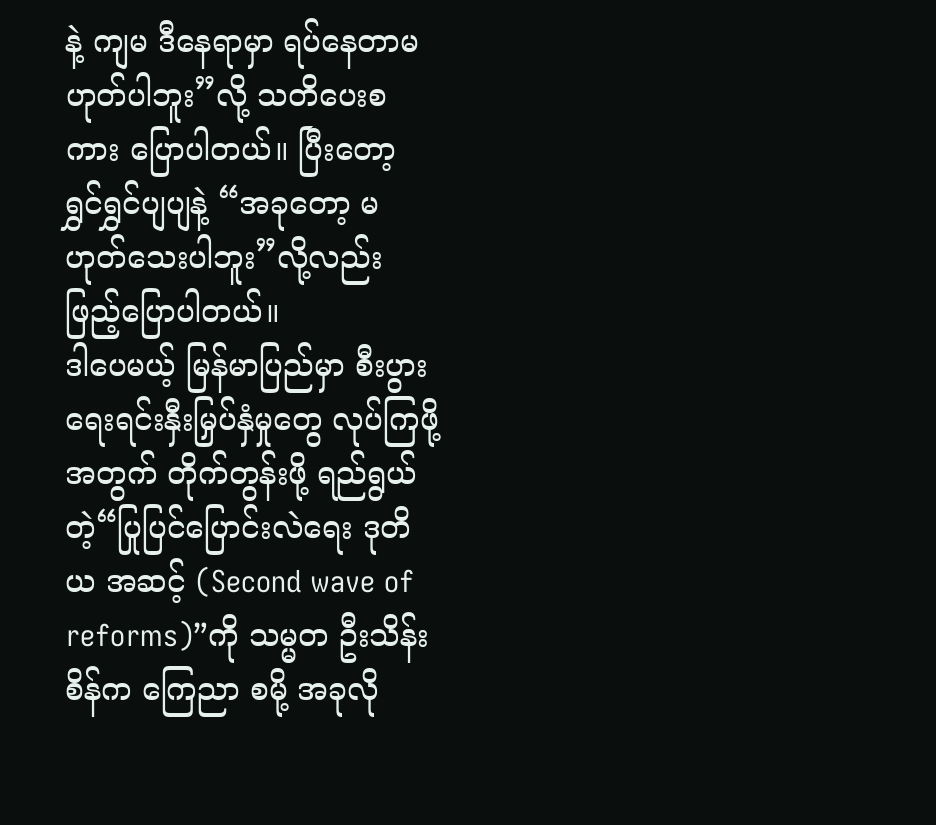နဲ့ ကျမ ဒီနေရာမှာ ရပ်နေတာမဟုတ်ပါဘူး”လို့ သတိပေးစကား ပြောပါတယ်။ ပြီးတော့ ရွှင်ရွှင်ပျပျနဲ့ “အခုတော့ မဟုတ်သေးပါဘူး”လို့လည်း ဖြည့်ပြောပါတယ်။
ဒါပေမယ့် မြန်မာပြည်မှာ စီးပွားရေးရင်းနှီးမြှပ်နှံမှုတွေ လုပ်ကြဖို့အတွက် တိုက်တွန်းဖို့ ရည်ရွယ်တဲ့“ပြုပြင်ပြောင်းလဲရေး ဒုတိယ အဆင့် (Second wave of reforms)”ကို သမ္မတ ဦးသိန်းစိန်က ကြေညာ စမို့ အခုလို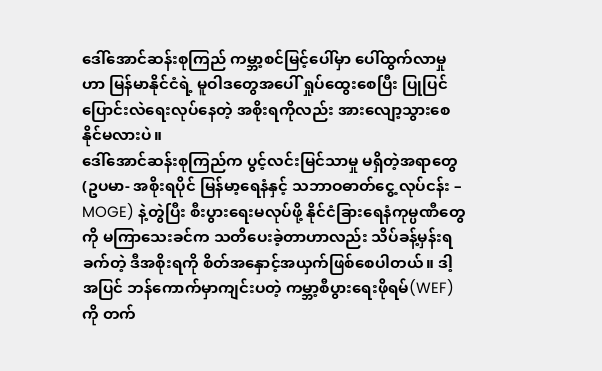ဒေါ်အောင်ဆန်းစုကြည် ကမ္ဘာ့စင်မြင့်ပေါ်မှာ ပေါ်ထွက်လာမှုဟာ မြန်မာနိုင်ငံရဲ့ မူဝါဒတွေအပေါ် ရှုပ်ထွေးစေပြီး ပြုပြင်ပြောင်းလဲရေးလုပ်နေတဲ့ အစိုးရကိုလည်း အားလျော့သွားစေနိုင်မလားပဲ။
ဒေါ်အောင်ဆန်းစုကြည်က ပွင့်လင်းမြင်သာမှု မရှိတဲ့အရာတွေ(ဥပမာ- အစိုးရပိုင် မြန်မာ့ရေနံနှင့် သဘာဝဓာတ်ငွေ့ လုပ်ငန်း – MOGE) နဲ့တွဲပြီး စီးပွားရေးမလုပ်ဖို့ နိုင်ငံခြားရေနံကုမ္ပဏီတွေကို မကြာသေးခင်က သတိပေးခဲ့တာဟာလည်း သိပ်ခန့်မှန်းရခက်တဲ့ ဒီအစိုးရကို စိတ်အနှောင့်အယှက်ဖြစ်စေပါတယ်။ ဒါ့အပြင် ဘန်ကောက်မှာကျင်းပတဲ့ ကမ္ဘာ့စီပွားရေးဖိုရမ်(WEF) ကို တက်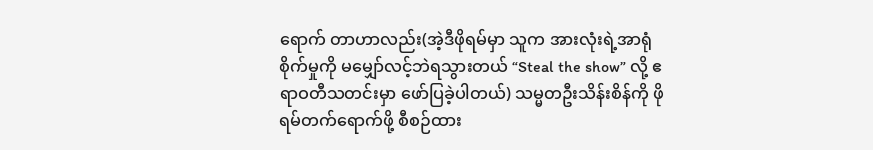ရောက် တာဟာလည်း(အဲ့ဒီဖိုရမ်မှာ သူက အားလုံးရဲ့အာရုံစိုက်မှုကို မမျှော်လင့်ဘဲရသွားတယ် “Steal the show” လို့ ဧရာဝတီသတင်းမှာ ဖော်ပြခဲ့ပါတယ်) သမ္မတဦးသိန်းစိန်ကို ဖိုရမ်တက်ရောက်ဖို့ စီစဉ်ထား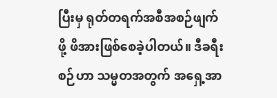ပြီးမှ ရုတ်တရက်အစီအစဉ်ဖျက်ဖို့ ဖိအားဖြစ်စေခဲ့ပါတယ်။ ဒီခရီးစဉ်ဟာ သမ္မတအတွက် အရှေ့အာ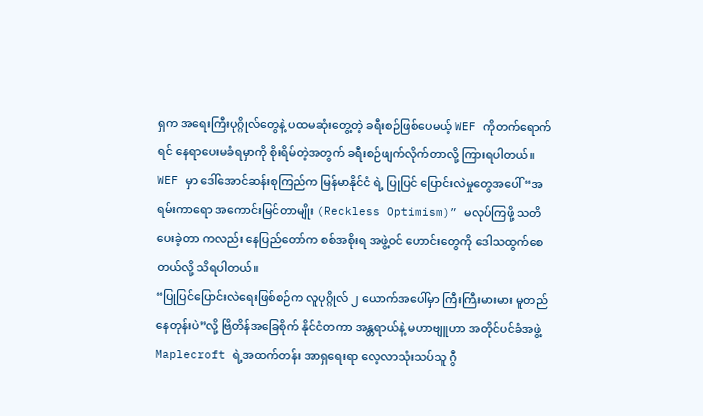ရှက အရေးကြီးပုဂ္ဂိုလ်တွေနဲ့ ပထမဆုံးတွေ့တဲ့ ခရီးစဉ်ဖြစ်ပေမယ့် WEF ကိုတက်ရောက် ရင် နေရာပေးမခံရမှာကို စိုးရိမ်တဲ့အတွက် ခရီးစဉ်ဖျက်လိုက်တာလို့ ကြားရပါတယ်။ WEF မှာ ဒေါ်အောင်ဆန်းစုကြည်က မြန်မာနိုင်ငံ ရဲ့ ပြုပြင် ပြောင်းလဲမှုတွေအပေါ် “အရမ်းကာရော အကောင်းမြင်တာမျိုး (Reckless Optimism)” မလုပ်ကြဖို့ သတိပေးခဲ့တာ ကလည်း နေပြည်တော်က စစ်အစိုးရ အဖွဲ့ဝင် ဟောင်းတွေကို ဒေါသထွက်စေတယ်လို့ သိရပါတယ်။
“ပြုပြင်ပြောင်းလဲရေးဖြစ်စဉ်က လူပုဂ္ဂိုလ် ၂ ယောက်အပေါ်မှာ ကြီးကြီးမားမား မူတည်နေတုန်းပဲ”လို့ ဗြိတိန်အခြေစိုက် နိုင်ငံတကာ အန္တရာယ်နဲ့ မဟာဗျူဟာ အတိုင်ပင်ခံအဖွဲ့ Maplecroft ရဲ့အထက်တန်း အာရှရေးရာ လေ့လာသုံးသပ်သူ ဂွီ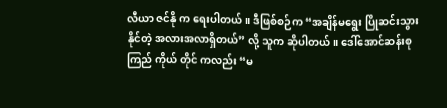လီယာ ဇင်နို က ရေးပါတယ်။ ဒီဖြစ်စဉ်က “အချိန်မရွေး ပြိုဆင်းသွားနိုင်တဲ့ အလားအလာရှိတယ်” လို့ သူက ဆိုပါတယ်။ ဒေါ်အောင်ဆန်းစုကြည် ကိုယ် တိုင် ကလည်း “မ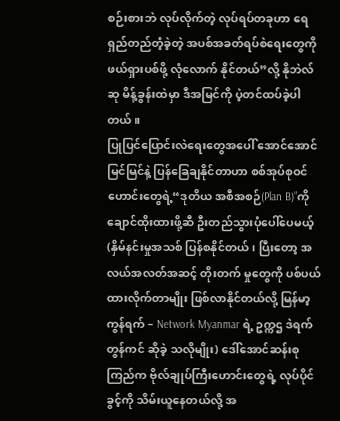စဉ်းစားဘဲ လုပ်လိုက်တဲ့ လုပ်ရပ်တခုဟာ ရေရှည်တည်တံ့ခဲ့တဲ့ အပစ်အခတ်ရပ်စဲရေးတွေကို ဖယ်ရှားပစ်ဖို့ လုံလောက် နိုင်တယ်”လို့ နိုဘဲလ် ဆု မိန့်ခွန်းထဲမှာ ဒီအမြင်ကို ပဲ့တင်ထပ်ခဲ့ပါတယ်။
ပြုပြင်ပြောင်းလဲရေးတွေအပေါ် အောင်အောင်မြင်မြင်နဲ့ ပြန်ခြေချနိုင်တာဟာ စစ်အုပ်စုဝင်ဟောင်းတွေရဲ့“ဒုတိယ အစီအစဉ်(Plan B)”ကို ချောင်ထိုးထားဖို့ဆီ ဦးတည်သွားပုံပေါ်ပေမယ့် (နှိမ်နင်းမှုအသစ် ပြန်စနိုင်တယ်၊ ပြီးတော့ အလယ်အလတ်အဆင့် တိုးတက် မှုတွေကို ပစ်ပယ်ထားလိုက်တာမျိုး ဖြစ်လာနိုင်တယ်လို့ မြန်မာ့ကွန်ရက် – Network Myanmar ရဲ့ ဥက္ကဌ ဒဲရက် တွန်ကင် ဆိုခဲ့ သလိုမျိုး) ဒေါ်အောင်ဆန်းစုကြည်က ဗိုလ်ချုပ်ကြီးဟောင်းတွေရဲ့ လုပ်ပိုင်ခွင့်ကို သိမ်းယူနေတယ်လို့ အ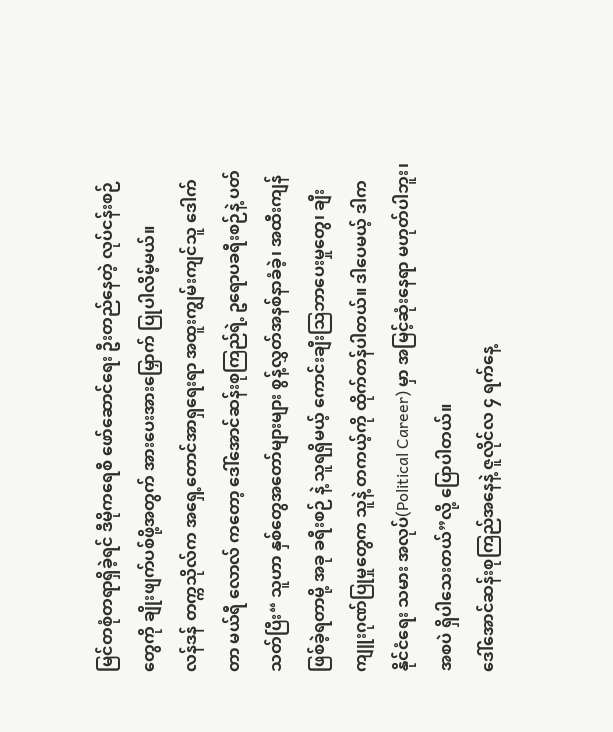မြင်တစုံတရာရှိခဲ့ရင် ဒီမိုကရေစီ ဖော်ဆောင်ရေး ဦးတည်နေတဲ့ လုပ်ငန်းစဉ်တွေကို ချိုးဖျက်ပစ်ဖို့အတွက် အားပေးအားမြှောက် ပြုပါလိမ့်မယ်။
လန်ဒန် တက္ကသိုလ်က အရှေ့တောင်အာရှရေးရာ အထူးကျွမ်းကျင်သူ ဒေါက်တာ မယ်ရီ လောလ် ကတော့ ဒေါ်အောင်ဆန်းစုကြည်ရဲ့ ဥရောပခရီးစဉ်နဲ့ ပတ်သတ်ပြီး“ သူဟာ နှစ်တွေအတော်များများ စွန့်လွှတ်အနစ်နာခံခဲ့၊ အထီးကျန်ဖြစ်ခဲ့ရတာမို့ အခု ခရီးစဉ် နဲ့ သူရရှိမယ့် ကောင်းချီးသြဘာပေးမှုတွေ၊ ချီးကျူးဂုဏ်ပြုမှုတွေက သူနဲ့ တကယ့်ကို ထိုက်တန်ပါတယ်။ ဒါပေမယ့် ဒါက နိုင်ငံရေး သမား အလုပ်(Political Career) မှာ အမြင့်ဆုံးနေရာ မဟုတ်ပါဘူး၊ အစပဲ ရှိပါသေးတယ်”လို့ ပြောပါတယ်။
ဒေါ်အောင်ဆန်းစုကြည်အနေနဲ့ ဇူလိုင်လ ၄ ရက်နေ့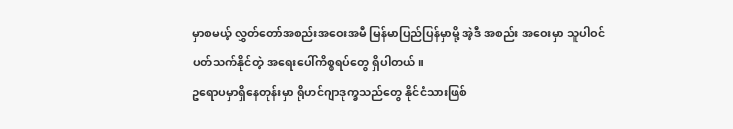မှာစမယ့် လွှတ်တော်အစည်းအဝေးအမီ မြန်မာပြည်ပြန်မှာမို့ အဲ့ဒီ အစည်း အဝေးမှာ သူပါဝင်ပတ်သက်နိုင်တဲ့ အရေးပေါ်ကိစ္စရပ်တွေ ရှိပါတယ်။
ဥရောပမှာရှိနေတုန်းမှာ ရိုဟင်ဂျာဒုက္ခသည်တွေ နိုင်ငံသားဖြစ်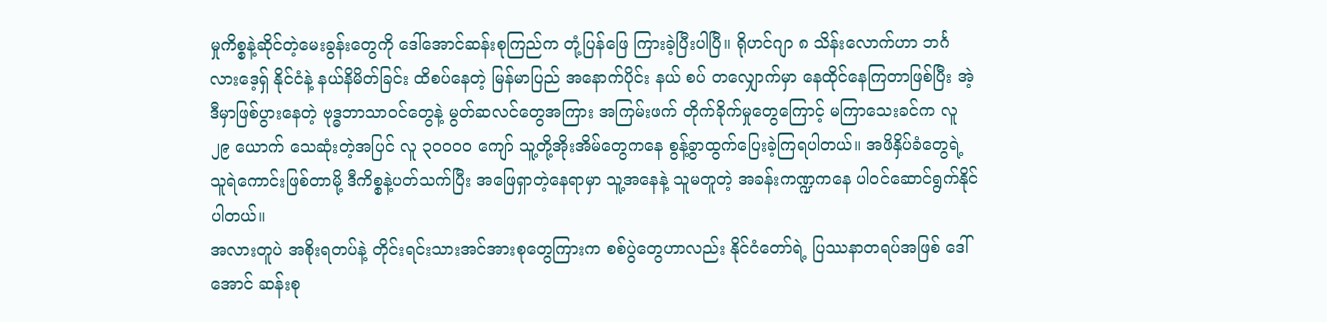မှုကိစ္စနဲ့ဆိုင်တဲ့မေးခွန်းတွေကို ဒေါ်အောင်ဆန်းစုကြည်က တုံ့ပြန်ဖြေ ကြားခဲ့ပြီးပါပြီ။ ရိုဟင်ဂျာ ၈ သိန်းလောက်ဟာ ဘင်္ဂလားဒေ့ရှ် နိုင်ငံနဲ့ နယ်နိမိတ်ခြင်း ထိစပ်နေတဲ့ မြန်မာပြည် အနောက်ပိုင်း နယ် စပ် တလျှောက်မှာ နေထိုင်နေကြတာဖြစ်ပြီး အဲ့ဒီမှာဖြစ်ပွားနေတဲ့ ဗုဒ္ဓဘာသာဝင်တွေနဲ့ မွတ်ဆလင်တွေအကြား အကြမ်းဖက် တိုက်ခိုက်မှုတွေကြောင့် မကြာသေးခင်က လူ ၂၉ ယောက် သေဆုံးတဲ့အပြင် လူ ၃၀၀၀၀ ကျော် သူ့တို့အိုးအိမ်တွေကနေ စွန့်ခွာထွက်ပြေးခဲ့ကြရပါတယ်။ အဖိနှိပ်ခံတွေရဲ့ သူရဲကောင်းဖြစ်တာမို့ ဒီကိစ္စနဲ့ပတ်သက်ပြီး အဖြေရှာတဲ့နေရာမှာ သူ့အနေနဲ့ သူမတူတဲ့ အခန်းကဏ္ဍကနေ ပါဝင်ဆောင်ရွက်နိုင်ပါတယ်။
အလားတူပဲ အစိုးရတပ်နဲ့ တိုင်းရင်းသားအင်အားစုတွေကြားက စစ်ပွဲတွေဟာလည်း နိုင်ငံတော်ရဲ့ ပြဿနာတရပ်အဖြစ် ဒေါ်အောင် ဆန်းစု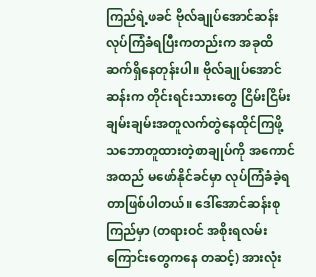ကြည်ရဲ့ဖခင် ဗိုလ်ချုပ်အောင်ဆန်း လုပ်ကြံခံရပြီးကတည်းက အခုထိ ဆက်ရှိနေတုန်းပါ။ ဗိုလ်ချုပ်အောင်ဆန်းက တိုင်းရင်းသားတွေ ငြိမ်းငြိမ်းချမ်းချမ်းအတူလက်တွဲနေထိုင်ကြဖို့ သဘောတူထားတဲ့စာချုပ်ကို အကောင်အထည် မဖော်နိုင်ခင်မှာ လုပ်ကြံခံခဲ့ရတာဖြစ်ပါတယ်။ ဒေါ်အောင်ဆန်းစုကြည်မှာ (တရားဝင် အစိုးရလမ်းကြောင်းတွေကနေ တဆင့်) အားလုံး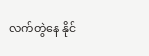လက်တွဲနေ နိုင်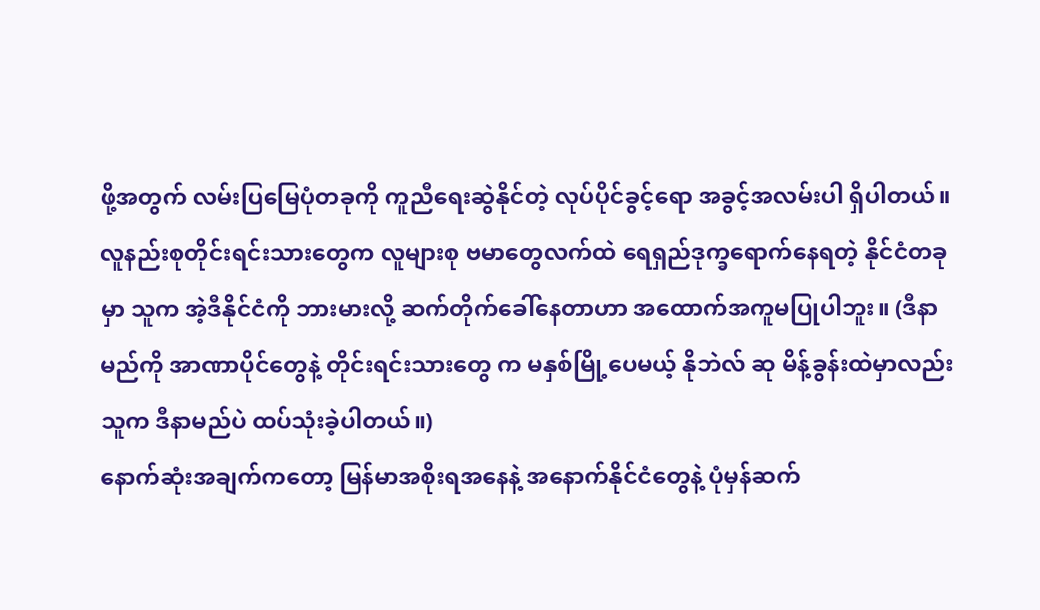ဖို့အတွက် လမ်းပြမြေပုံတခုကို ကူညီရေးဆွဲနိုင်တဲ့ လုပ်ပိုင်ခွင့်ရော အခွင့်အလမ်းပါ ရှိပါတယ်။
လူနည်းစုတိုင်းရင်းသားတွေက လူများစု ဗမာတွေလက်ထဲ ရေရှည်ဒုက္ခရောက်နေရတဲ့ နိုင်ငံတခုမှာ သူက အဲ့ဒီနိုင်ငံကို ဘားမားလို့ ဆက်တိုက်ခေါ်နေတာဟာ အထောက်အကူမပြုပါဘူး။ (ဒီနာမည်ကို အာဏာပိုင်တွေနဲ့ တိုင်းရင်းသားတွေ က မနှစ်မြို့ပေမယ့် နိုဘဲလ် ဆု မိန့်ခွန်းထဲမှာလည်း သူက ဒီနာမည်ပဲ ထပ်သုံးခဲ့ပါတယ်။)
နောက်ဆုံးအချက်ကတော့ မြန်မာအစိုးရအနေနဲ့ အနောက်နိုင်ငံတွေနဲ့ ပုံမှန်ဆက်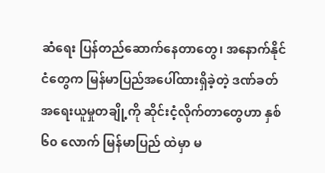ဆံရေး ပြန်တည်ဆောက်နေတာတွေ၊ အနောက်နိုင်ငံတွေက မြန်မာပြည်အပေါ်ထားရှိခဲ့တဲ့ ဒဏ်ခတ်အရေးယူမှုတချို့ကို ဆိုင်းငံ့လိုက်တာတွေဟာ နှစ် ၆၀ လောက် မြန်မာပြည် ထဲမှာ မ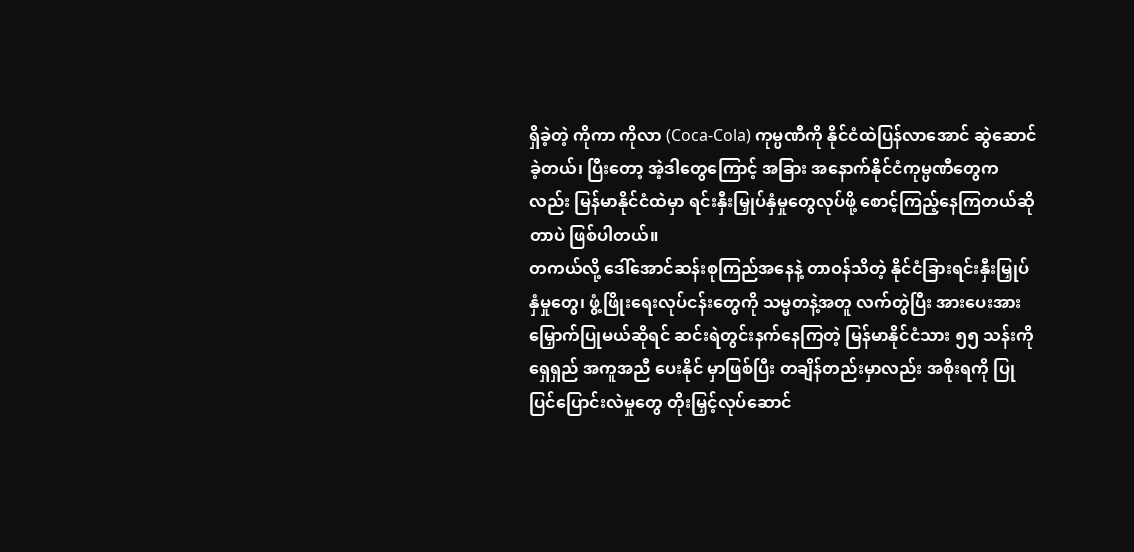ရှိခဲ့တဲ့ ကိုကာ ကိုလာ (Coca-Cola) ကုမ္ပဏီကို နိုင်ငံထဲပြန်လာအောင် ဆွဲဆောင်ခဲ့တယ်၊ ပြီးတော့ အဲ့ဒါတွေကြောင့် အခြား အနောက်နိုင်ငံကုမ္ပဏီတွေကလည်း မြန်မာနိုင်ငံထဲမှာ ရင်းနှီးမြှုပ်နှံမှုတွေလုပ်ဖို့ စောင့်ကြည့်နေကြတယ်ဆိုတာပဲ ဖြစ်ပါတယ်။
တကယ်လို့ ဒေါ်အောင်ဆန်းစုကြည်အနေနဲ့ တာဝန်သိတဲ့ နိုင်ငံခြားရင်းနှီးမြှုပ်နှံမှုတွေ၊ ဖွံ့ဖြိုးရေးလုပ်ငန်းတွေကို သမ္မတနဲ့အတူ လက်တွဲပြီး အားပေးအားမြှောက်ပြုမယ်ဆိုရင် ဆင်းရဲတွင်းနက်နေကြတဲ့ မြန်မာနိုင်ငံသား ၅၅ သန်းကို ရှေရှည် အကူအညီ ပေးနိုင် မှာဖြစ်ပြီး တချိန်တည်းမှာလည်း အစိုးရကို ပြုပြင်ပြောင်းလဲမှုတွေ တိုးမြှင့်လုပ်ဆောင်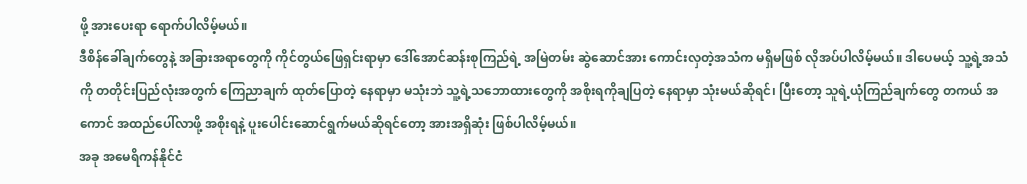ဖို့ အားပေးရာ ရောက်ပါလိမ့်မယ်။
ဒီစိန်ခေါ်ချက်တွေနဲ့ အခြားအရာတွေကို ကိုင်တွယ်ဖြေရှင်းရာမှာ ဒေါ်အောင်ဆန်းစုကြည်ရဲ့ အမြဲတမ်း ဆွဲဆောင်အား ကောင်းလှတဲ့အသံက မရှိမဖြစ် လိုအပ်ပါလိမ့်မယ်။ ဒါပေမယ့် သူ့ရဲ့အသံကို တတိုင်းပြည်လုံးအတွက် ကြေညာချက် ထုတ်ပြောတဲ့ နေရာမှာ မသုံးဘဲ သူ့ရဲ့သဘောထားတွေကို အစိုးရကိုချပြတဲ့ နေရာမှာ သုံးမယ်ဆိုရင်၊ ပြီးတော့ သူရဲ့ယုံကြည်ချက်တွေ တကယ် အကောင် အထည်ပေါ်လာဖို့ အစိုးရနဲ့ ပူးပေါင်းဆောင်ရွက်မယ်ဆိုရင်တော့ အားအရှိဆုံး ဖြစ်ပါလိမ့်မယ်။
အခု အမေရိကန်နိုင်ငံ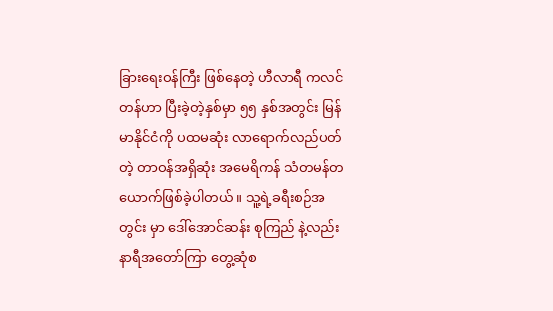ခြားရေးဝန်ကြီး ဖြစ်နေတဲ့ ဟီလာရီ ကလင်တန်ဟာ ပြီးခဲ့တဲ့နှစ်မှာ ၅၅ နှစ်အတွင်း မြန်မာနိုင်ငံကို ပထမဆုံး လာရောက်လည်ပတ်တဲ့ တာဝန်အရှိဆုံး အမေရိကန် သံတမန်တယောက်ဖြစ်ခဲ့ပါတယ်။ သူ့ရဲ့ခရီးစဉ်အတွင်း မှာ ဒေါ်အောင်ဆန်း စုကြည် နဲ့လည်း နာရီအတော်ကြာ တွေ့ဆုံစ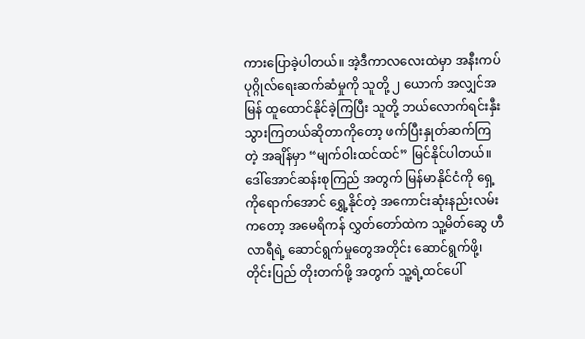ကားပြောခဲ့ပါတယ်။ အဲ့ဒီကာလလေးထဲမှာ အနီးကပ် ပုဂ္ဂိုလ်ရေးဆက်ဆံမှုကို သူတို့ ၂ ယောက် အလျှင်အမြန် ထူထောင်နိုင်ခဲ့ကြပြီး သူတို့ ဘယ်လောက်ရင်းနှီးသွားကြတယ်ဆိုတာကိုတော့ ဖက်ပြီးနှုတ်ဆက်ကြတဲ့ အချိန်မှာ “မျက်ဝါးထင်ထင်” မြင်နိုင်ပါတယ်။
ဒေါ်အောင်ဆန်းစုကြည် အတွက် မြန်မာနိုင်ငံကို ရှေ့ကိုရောက်အောင် ရွှေ့နိုင်တဲ့ အကောင်းဆုံးနည်းလမ်းကတော့ အမေရိကန် လွှတ်တော်ထဲက သူ့မိတ်ဆွေ ဟီလာရီရဲ့ ဆောင်ရွက်မှုတွေအတိုင်း ဆောင်ရွက်ဖို့၊ တိုင်းပြည် တိုးတက်ဖို့ အတွက် သူ့ရဲ့ထင်ပေါ်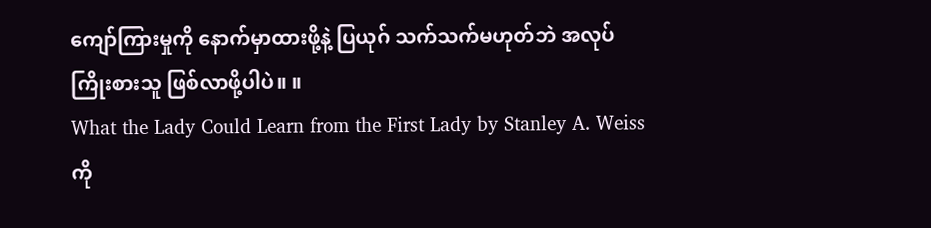ကျော်ကြားမှုကို နောက်မှာထားဖို့နဲ့ ပြယုဂ် သက်သက်မဟုတ်ဘဲ အလုပ်ကြိုးစားသူ ဖြစ်လာဖို့ပါပဲ။ ။
What the Lady Could Learn from the First Lady by Stanley A. Weiss ကို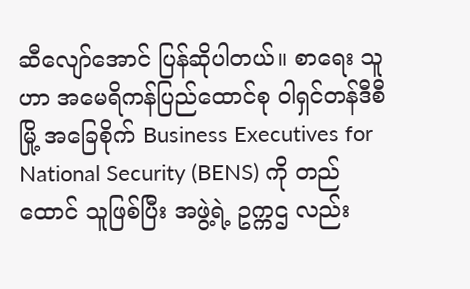ဆီလျော်အောင် ပြန်ဆိုပါတယ်။ စာရေး သူဟာ အမေရိကန်ပြည်ထောင်စု ဝါရှင်တန်ဒီစီမြို့ အခြေစိုက် Business Executives for National Security (BENS) ကို တည်ထောင် သူဖြစ်ပြီး အဖွဲ့ရဲ့ ဥက္ကဌ လည်း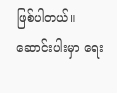ဖြစ်ပါတယ်။ ဆောင်းပါးမှာ ရေး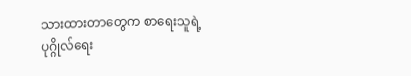သားထားတာတွေက စာရေးသူရဲ့ ပုဂ္ဂိုလ်ရေး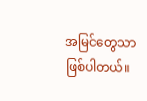အမြင်တွေသာ ဖြစ်ပါတယ်။